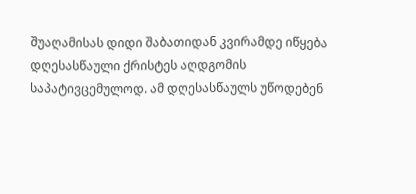შუაღამისას დიდი შაბათიდან კვირამდე იწყება დღესასწაული ქრისტეს აღდგომის საპატივცემულოდ. ამ დღესასწაულს უწოდებენ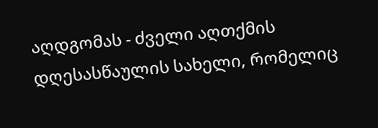აღდგომას - ძველი აღთქმის დღესასწაულის სახელი, რომელიც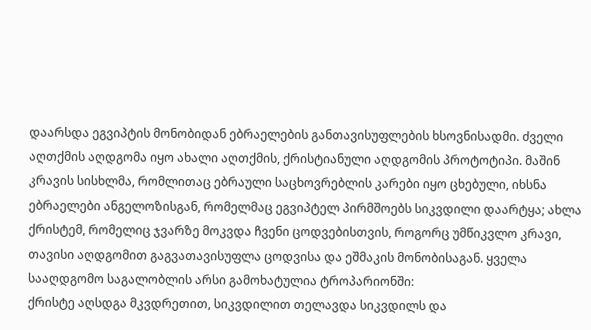დაარსდა ეგვიპტის მონობიდან ებრაელების განთავისუფლების ხსოვნისადმი. ძველი აღთქმის აღდგომა იყო ახალი აღთქმის, ქრისტიანული აღდგომის პროტოტიპი. მაშინ კრავის სისხლმა, რომლითაც ებრაული საცხოვრებლის კარები იყო ცხებული, იხსნა ებრაელები ანგელოზისგან, რომელმაც ეგვიპტელ პირმშოებს სიკვდილი დაარტყა; ახლა ქრისტემ, რომელიც ჯვარზე მოკვდა ჩვენი ცოდვებისთვის, როგორც უმწიკვლო კრავი, თავისი აღდგომით გაგვათავისუფლა ცოდვისა და ეშმაკის მონობისაგან. ყველა სააღდგომო საგალობლის არსი გამოხატულია ტროპარიონში:
ქრისტე აღსდგა მკვდრეთით, სიკვდილით თელავდა სიკვდილს და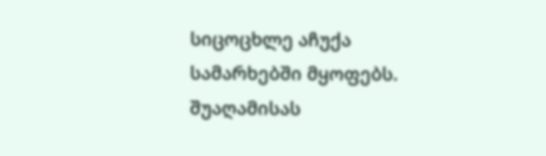სიცოცხლე აჩუქა სამარხებში მყოფებს.
შუაღამისას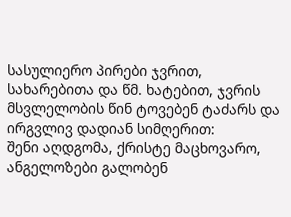სასულიერო პირები ჯვრით, სახარებითა და წმ. ხატებით, ჯვრის მსვლელობის წინ ტოვებენ ტაძარს და ირგვლივ დადიან სიმღერით:
შენი აღდგომა, ქრისტე მაცხოვარო, ანგელოზები გალობენ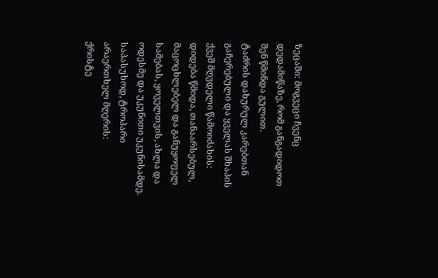ზეცაში: მოგვეცი ჩვენც დედამიწაზე, რომ განგადიდოთ შენ წმინდა გულით.
ტაძრის დახურულ კარებთან გაჩერებული და ყველას შხაპის ქვეშ მღვდელი წამოიძახის:
დიდება წმიდა, თანაარსებულ, მაცოცხლებელ და განუყოფელ სამებას, ყოველთვის, ახლა და ოდესმე და უკუნითი უკუნისამდე.
საპასუხოდ, ტროპარი არაერთხელ მღერის:
ქრისტე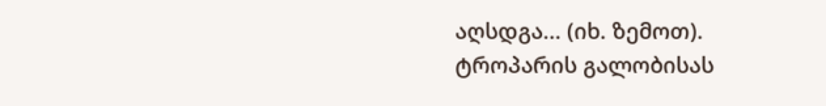აღსდგა... (იხ. ზემოთ).
ტროპარის გალობისას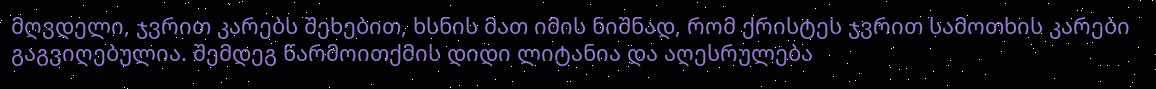მღვდელი, ჯვრით კარებს შეხებით, ხსნის მათ იმის ნიშნად, რომ ქრისტეს ჯვრით სამოთხის კარები გაგვიღებულია. შემდეგ წარმოითქმის დიდი ლიტანია და აღესრულება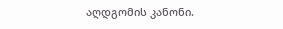აღდგომის კანონი.